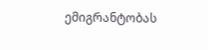ემიგრანტობას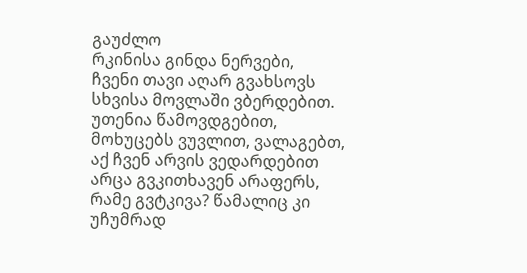გაუძლო
რკინისა გინდა ნერვები,
ჩვენი თავი აღარ გვახსოვს
სხვისა მოვლაში ვბერდებით.
უთენია წამოვდგებით,
მოხუცებს ვუვლით, ვალაგებთ,
აქ ჩვენ არვის ვედარდებით
არცა გვკითხავენ არაფერს,
რამე გვტკივა? წამალიც კი
უჩუმრად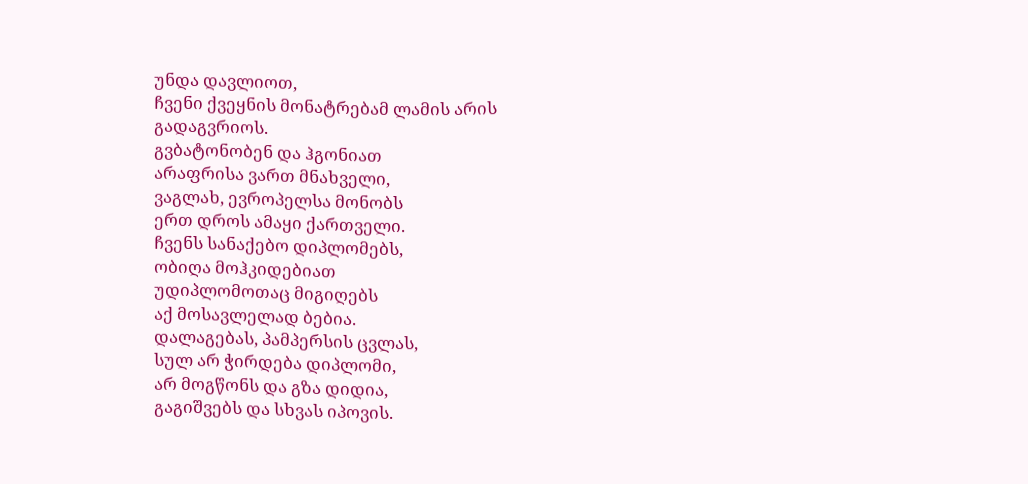უნდა დავლიოთ,
ჩვენი ქვეყნის მონატრებამ ლამის არის
გადაგვრიოს.
გვბატონობენ და ჰგონიათ
არაფრისა ვართ მნახველი,
ვაგლახ, ევროპელსა მონობს
ერთ დროს ამაყი ქართველი.
ჩვენს სანაქებო დიპლომებს,
ობიღა მოჰკიდებიათ
უდიპლომოთაც მიგიღებს
აქ მოსავლელად ბებია.
დალაგებას, პამპერსის ცვლას,
სულ არ ჭირდება დიპლომი,
არ მოგწონს და გზა დიდია,
გაგიშვებს და სხვას იპოვის.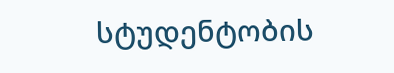სტუდენტობის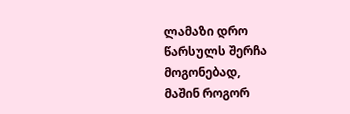ლამაზი დრო
წარსულს შერჩა მოგონებად,
მაშინ როგორ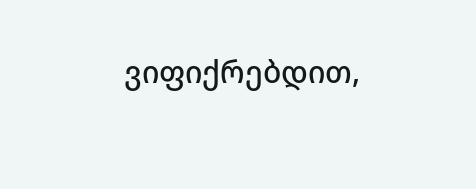ვიფიქრებდით,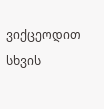ვიქცეოდით სხვის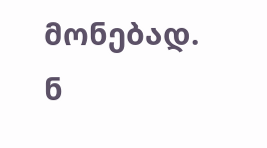მონებად.
ნ